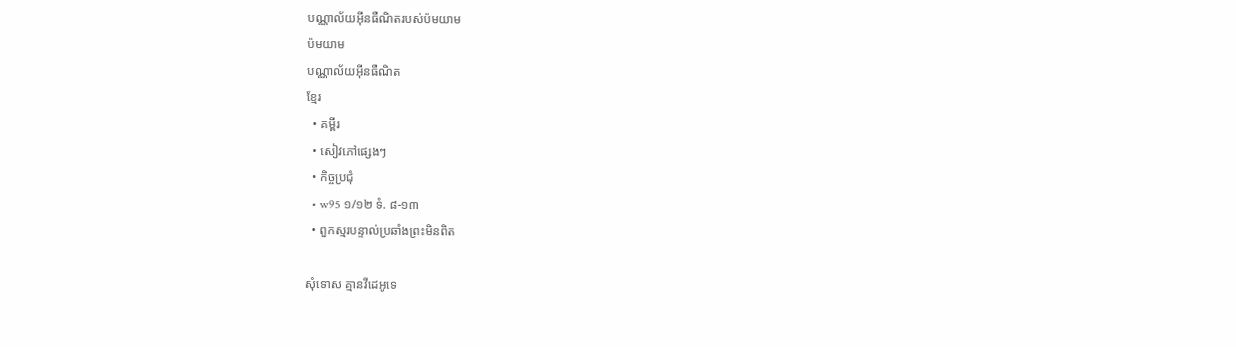បណ្ណាល័យអ៊ីនធឺណិតរបស់ប៉មយាម
ប៉មយាម
បណ្ណាល័យអ៊ីនធឺណិត
ខ្មែរ
  • គម្ពីរ
  • សៀវភៅផ្សេងៗ
  • កិច្ចប្រជុំ
  • w95 ១/១២ ទំ. ៨-១៣
  • ពួកស្មរបន្ទាល់ប្រឆាំងព្រះមិនពិត

សុំទោស គ្មានវីដេអូទេ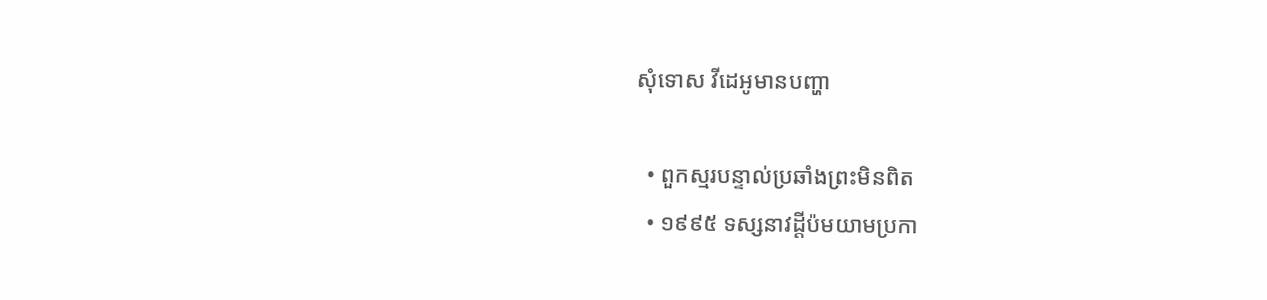សុំទោស វីដេអូមានបញ្ហា

  • ពួកស្មរបន្ទាល់ប្រឆាំងព្រះមិនពិត
  • ១៩៩៥ ទស្សនាវដ្ដីប៉មយាមប្រកា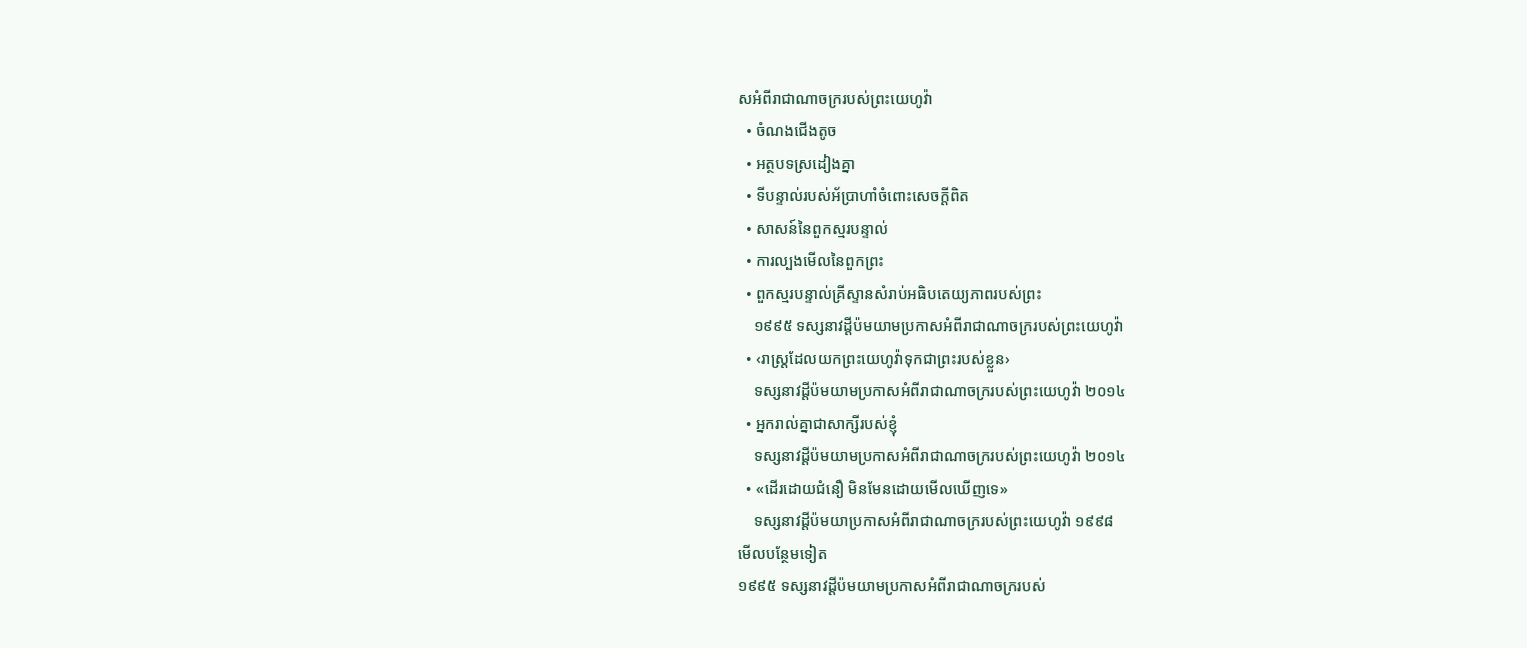សអំពីរាជាណាចក្ររបស់ព្រះយេហូវ៉ា
  • ចំណងជើងតូច
  • អត្ថបទស្រដៀងគ្នា
  • ទីបន្ទាល់របស់អ័ប្រាហាំចំពោះសេចក្ដីពិត
  • សាសន៍នៃពួកស្មរបន្ទាល់
  • ការល្បងមើលនៃពួកព្រះ
  • ពួកស្មរបន្ទាល់គ្រីស្ទានសំរាប់អធិបតេយ្យភាពរបស់ព្រះ
    ១៩៩៥ ទស្សនាវដ្ដីប៉មយាមប្រកាសអំពីរាជាណាចក្ររបស់ព្រះយេហូវ៉ា
  • ‹រាស្ត្រដែលយកព្រះយេហូវ៉ាទុកជាព្រះរបស់ខ្លួន›
    ទស្សនាវដ្ដីប៉មយាមប្រកាសអំពីរាជាណាចក្ររបស់ព្រះយេហូវ៉ា ២០១៤
  • អ្នករាល់គ្នាជាសាក្សីរបស់ខ្ញុំ
    ទស្សនាវដ្ដីប៉មយាមប្រកាសអំពីរាជាណាចក្ររបស់ព្រះយេហូវ៉ា ២០១៤
  • «ដើរដោយជំនឿ មិនមែនដោយមើលឃើញទេ»
    ទស្សនាវដ្ដីប៉មយាប្រកាសអំពីរាជាណាចក្ររបស់ព្រះយេហូវ៉ា ១៩៩៨
មើលបន្ថែមទៀត
១៩៩៥ ទស្សនាវដ្ដីប៉មយាមប្រកាសអំពីរាជាណាចក្ររបស់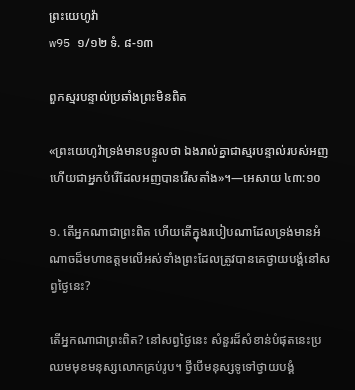ព្រះយេហូវ៉ា
w95 ១/១២ ទំ. ៨-១៣

ពួកស្មរបន្ទាល់ប្រឆាំងព្រះមិនពិត

«ព្រះយេហូវ៉ាទ្រង់មានបន្ទូលថា ឯងរាល់គ្នាជាស្មរបន្ទាល់របស់អញ ហើយជាអ្នកបំរើដែលអញបានរើសតាំង»។—អេសាយ ៤៣:១០

១. តើអ្នកណាជាព្រះពិត ហើយតើក្នុងរបៀបណាដែលទ្រង់មានអំណាចដ៏មហាឧត្តមលើអស់ទាំងព្រះដែលត្រូវបានគេថ្វាយបង្គំនៅសព្វថ្ងៃនេះ?

តើអ្នកណាជាព្រះពិត? នៅសព្វថ្ងៃនេះ សំនួរដ៏សំខាន់បំផុតនេះប្រឈមមុខមនុស្សលោកគ្រប់រូប។ ថ្វីបើមនុស្សទូទៅថ្វាយបង្គំ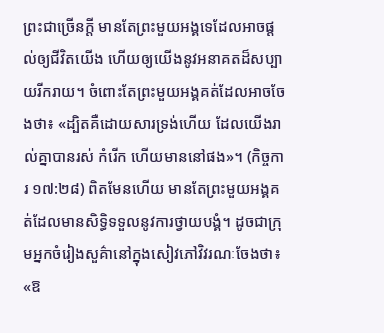ព្រះជាច្រើនក្ដី មានតែព្រះមួយអង្គទេដែលអាចផ្ដល់ឲ្យជីវិតយើង ហើយឲ្យយើងនូវអនាគតដ៏សប្បាយរីករាយ។ ចំពោះតែព្រះមួយអង្គគត់ដែលអាចចែងថា៖ «ដ្បិតគឺដោយសារទ្រង់ហើយ ដែលយើងរាល់គ្នាបានរស់ កំរើក ហើយមាននៅផង»។ (កិច្ចការ ១៧:២៨) ពិតមែនហើយ មានតែព្រះមួយអង្គគត់ដែលមានសិទ្ធិទទួលនូវការថ្វាយបង្គំ។ ដូចជាក្រុមអ្នកចំរៀងសួគ៌ានៅក្នុងសៀវភៅវិវរណៈចែងថា៖ «ឱ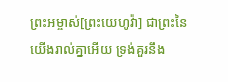ព្រះអម្ចាស់[ព្រះយេហូវ៉ា] ជាព្រះនៃយើងរាល់គ្នាអើយ ទ្រង់គួរនឹង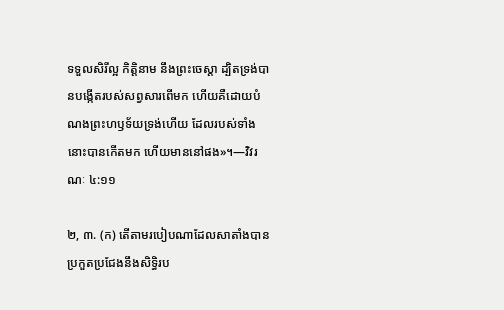ទទួលសិរីល្អ កិត្ដិនាម នឹងព្រះចេស្ដា ដ្បិតទ្រង់បានបង្កើតរបស់សព្វសារពើមក ហើយគឺដោយបំណងព្រះហឫទ័យទ្រង់ហើយ ដែលរបស់ទាំងនោះបានកើតមក ហើយមាននៅផង»។—វិវរណៈ ៤:១១

២, ៣. (ក) តើតាមរបៀបណាដែលសាតាំងបានប្រកួតប្រជែងនឹងសិទ្ធិរប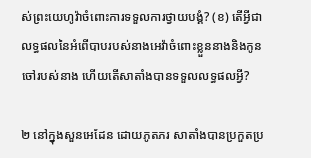ស់ព្រះយេហូវ៉ាចំពោះការទទួលការថ្វាយបង្គំ? (ខ) តើអ្វីជាលទ្ធផលនៃអំពើបាបរបស់នាងអេវ៉ាចំពោះខ្លួននាងនិងកូនចៅរបស់នាង ហើយតើសាតាំងបានទទួលលទ្ធផលអ្វី?

២ នៅក្នុងសួនអេដែន ដោយភូតភរ សាតាំងបានប្រកួតប្រ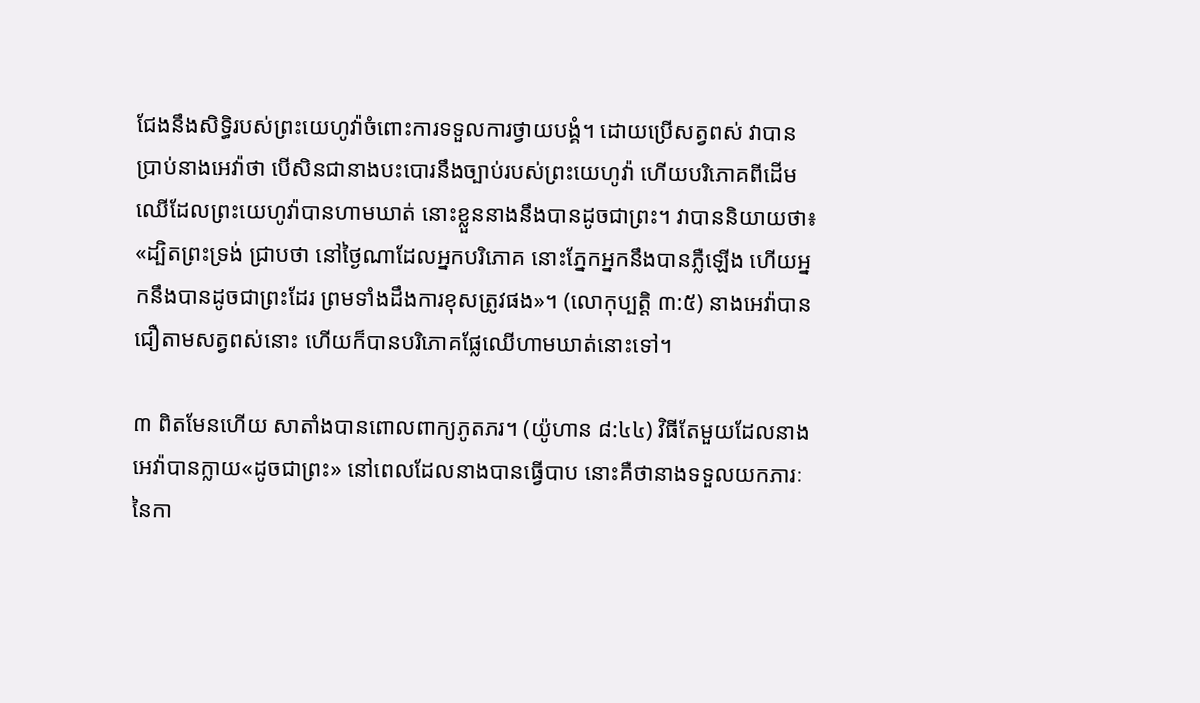ជែងនឹងសិទ្ធិរបស់ព្រះយេហូវ៉ាចំពោះការទទួលការថ្វាយបង្គំ។ ដោយប្រើសត្វពស់ វាបានប្រាប់នាងអេវ៉ាថា បើសិនជានាងបះបោរនឹងច្បាប់របស់ព្រះយេហូវ៉ា ហើយបរិភោគពីដើមឈើដែលព្រះយេហូវ៉ាបានហាមឃាត់ នោះខ្លួននាងនឹងបានដូចជាព្រះ។ វាបាននិយាយថា៖ «ដ្បិតព្រះទ្រង់ ជ្រាបថា នៅថ្ងៃណាដែលអ្នកបរិភោគ នោះភ្នែកអ្នកនឹងបានភ្លឺឡើង ហើយអ្នកនឹងបានដូចជាព្រះដែរ ព្រមទាំងដឹងការខុសត្រូវផង»។ (លោកុប្បត្តិ ៣:៥) នាងអេវ៉ាបានជឿតាមសត្វពស់នោះ ហើយក៏បានបរិភោគផ្លែឈើហាមឃាត់នោះទៅ។

៣ ពិតមែនហើយ សាតាំងបានពោលពាក្យភូតភរ។ (យ៉ូហាន ៨:៤៤) វិធីតែមួយដែលនាងអេវ៉ាបានក្លាយ«ដូចជាព្រះ» នៅពេលដែលនាងបានធ្វើបាប នោះគឺថានាងទទួលយកភារៈនៃកា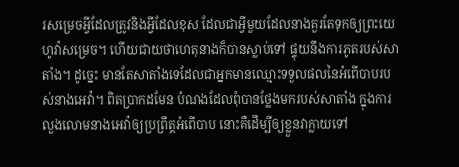រសម្រេចអ្វីដែលត្រូវនិងអ្វីដែលខុស ដែលជាអ្វីមួយដែលនាងគួរតែទុកឲ្យព្រះយេហូវ៉ាសម្រេច។ ហើយជាយថាហេតុនាងក៏បានស្លាប់ទៅ ផ្ទុយនឹងការភូតរបស់សាតាំង។ ដូច្នេះ មានតែសាតាំងទេដែលជាអ្នកមានឈ្មោះទទួលផលនៃអំពើបាបរបស់នាងអេវ៉ា។ ពិតប្រាកដមែន បំណងដែលពុំបានថ្លែងមករបស់សាតាំង ក្នុងការលួងលោមនាងអេវ៉ាឲ្យប្រព្រឹត្តអំពើបាប នោះគឺដើម្បីឲ្យខ្លួនវាក្លាយទៅ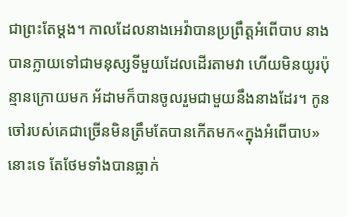ជាព្រះតែម្ដង។ កាលដែលនាងអេវ៉ាបានប្រព្រឹត្តអំពើបាប នាងបានក្លាយទៅជាមនុស្សទីមួយដែលដើរតាមវា ហើយមិនយូរប៉ុន្មានក្រោយមក អ័ដាមក៏បានចូលរួមជាមួយនឹងនាងដែរ។ កូនចៅរបស់គេជាច្រើនមិនត្រឹមតែបានកើតមក«ក្នុងអំពើបាប»នោះទេ តែថែមទាំងបានធ្លាក់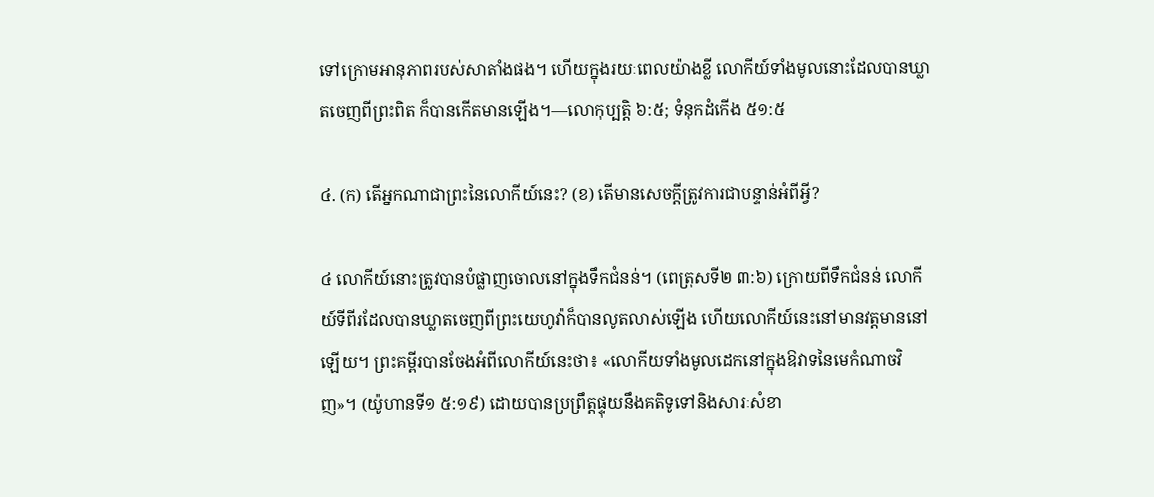ទៅក្រោមអានុភាពរបស់សាតាំងផង។ ហើយក្នុងរយៈពេលយ៉ាងខ្លី លោកីយ៍ទាំងមូលនោះដែលបានឃ្លាតចេញពីព្រះពិត ក៏បានកើតមានឡើង។—លោកុប្បត្តិ ៦:៥; ទំនុកដំកើង ៥១:៥

៤. (ក) តើអ្នកណាជាព្រះនៃលោកីយ៍នេះ? (ខ) តើមានសេចក្ដីត្រូវការជាបន្ទាន់អំពីអ្វី?

៤ លោកីយ៍នោះត្រូវបានបំផ្លាញចោលនៅក្នុងទឹកជំនន់។ (ពេត្រុសទី២ ៣:៦) ក្រោយពីទឹកជំនន់ លោកីយ៍ទីពីរដែលបានឃ្លាតចេញពីព្រះយេហូវ៉ាក៏បានលូតលាស់ឡើង ហើយលោកីយ៍នេះនៅមានវត្តមាននៅឡើយ។ ព្រះគម្ពីរបានចែងអំពីលោកីយ៍នេះថា៖ «លោកីយទាំងមូលដេកនៅក្នុងឱវាទនៃមេកំណាចវិញ»។ (យ៉ូហានទី១ ៥:១៩) ដោយបានប្រព្រឹត្តផ្ទុយនឹងគតិទូទៅនិងសារៈសំខា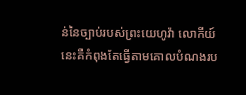ន់នៃច្បាប់របស់ព្រះយេហូវ៉ា លោកីយ៍នេះគឺកំពុងតែធ្វើតាមគោលបំណងរប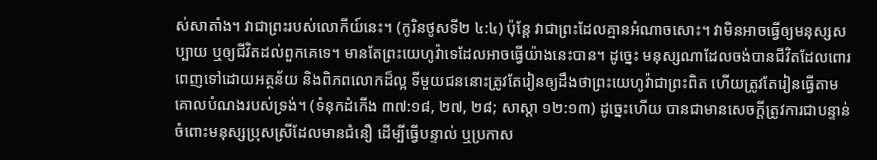ស់សាតាំង។ វាជាព្រះរបស់លោកីយ៍នេះ។ (កូរិនថូសទី២ ៤:៤) ប៉ុន្តែ វាជាព្រះដែលគ្មានអំណាចសោះ។ វាមិនអាចធ្វើឲ្យមនុស្សសប្បាយ ឬឲ្យជីវិតដល់ពួកគេទេ។ មានតែព្រះយេហូវ៉ាទេដែលអាចធ្វើយ៉ាងនេះបាន។ ដូច្នេះ មនុស្សណាដែលចង់បានជីវិតដែលពោរពេញទៅដោយអត្ថន័យ និងពិភពលោកដ៏ល្អ ទីមួយជននោះត្រូវតែរៀនឲ្យដឹងថាព្រះយេហូវ៉ាជាព្រះពិត ហើយត្រូវតែរៀនធ្វើតាមគោលបំណងរបស់ទ្រង់។ (ទំនុកដំកើង ៣៧:១៨, ២៧, ២៨; សាស្ដា ១២:១៣) ដូច្នេះហើយ បានជាមានសេចក្ដីត្រូវការជាបន្ទាន់ចំពោះមនុស្សប្រុសស្រីដែលមានជំនឿ ដើម្បីធ្វើបន្ទាល់ ឬប្រកាស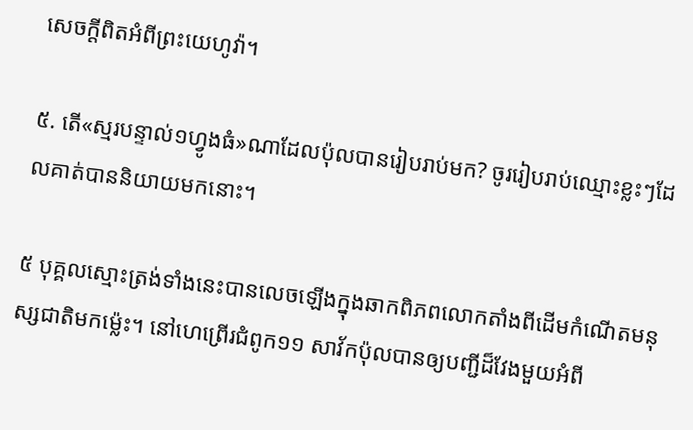សេចក្ដីពិតអំពីព្រះយេហូវ៉ា។

៥. តើ«ស្មរបន្ទាល់១ហ្វូងធំ»ណាដែលប៉ុលបានរៀបរាប់មក? ចូររៀបរាប់ឈ្មោះខ្លះៗដែលគាត់បាននិយាយមកនោះ។

៥ បុគ្គលស្មោះត្រង់ទាំងនេះបានលេចឡើងក្នុងឆាកពិភពលោកតាំងពីដើមកំណើតមនុស្សជាតិមកម្ល៉េះ។ នៅហេព្រើរជំពូក១១ សាវ័កប៉ុលបានឲ្យបញ្ជីដ៏វែងមួយអំពី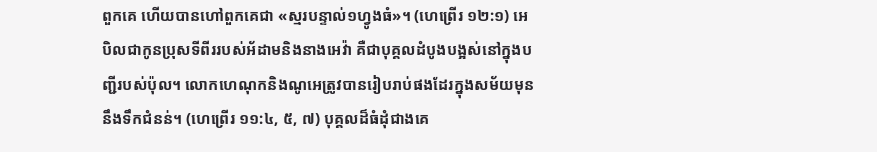ពួកគេ ហើយបានហៅពួកគេជា «ស្មរបន្ទាល់១ហ្វូងធំ»។ (ហេព្រើរ ១២:១) អេបិលជាកូនប្រុសទីពីររបស់អ័ដាមនិងនាងអេវ៉ា គឺជាបុគ្គលដំបូងបង្អស់នៅក្នុងបញ្ជីរបស់ប៉ុល។ លោកហេណុកនិងណូអេត្រូវបានរៀបរាប់ផងដែរក្នុងសម័យមុននឹងទឹកជំនន់។ (ហេព្រើរ ១១:៤, ៥, ៧) បុគ្គលដ៏ធំដុំជាងគេ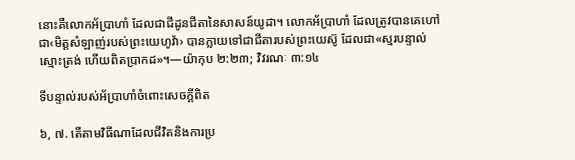នោះគឺលោកអ័ប្រាហាំ ដែលជាជីដូនជីតានៃសាសន៍យូដា។ លោកអ័ប្រាហាំ ដែលត្រូវបានគេហៅជា‹មិត្តសំឡាញ់របស់ព្រះយេហូវ៉ា› បានក្លាយទៅជាជីតារបស់ព្រះយេស៊ូ ដែលជា«ស្មរបន្ទាល់ស្មោះត្រង់ ហើយពិតប្រាកដ»។—យ៉ាកុប ២:២៣; វិវរណៈ ៣:១៤

ទីបន្ទាល់របស់អ័ប្រាហាំចំពោះសេចក្ដីពិត

៦, ៧. តើតាមវិធីណាដែលជីវិតនិងការប្រ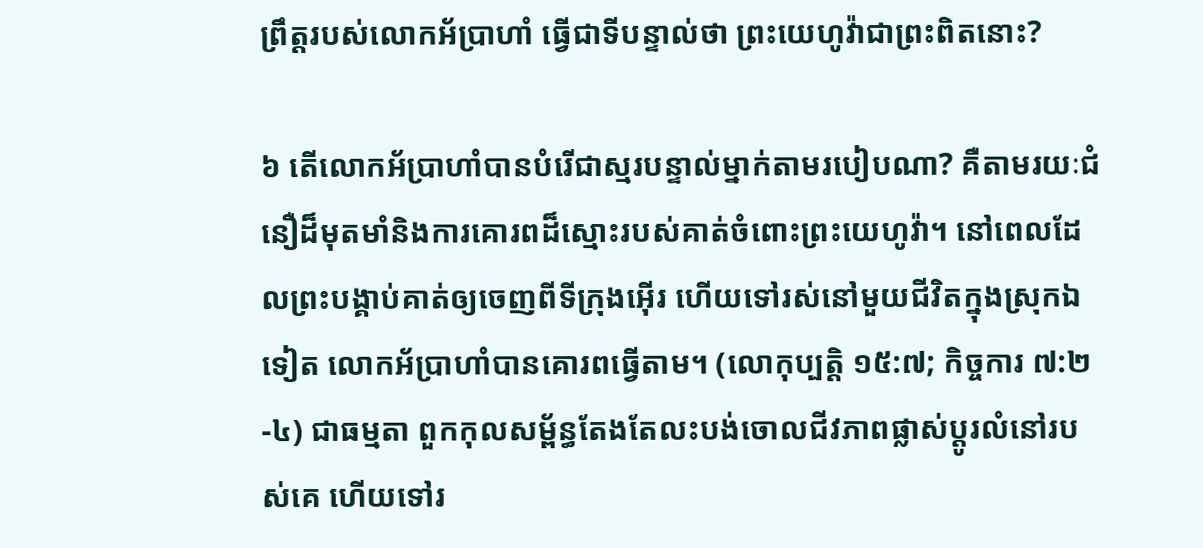ព្រឹត្តរបស់លោកអ័ប្រាហាំ ធ្វើជាទីបន្ទាល់ថា ព្រះយេហូវ៉ាជាព្រះពិតនោះ?

៦ តើលោកអ័ប្រាហាំបានបំរើជាស្មរបន្ទាល់ម្នាក់តាមរបៀបណា? គឺតាមរយៈជំនឿដ៏មុតមាំនិងការគោរពដ៏ស្មោះរបស់គាត់ចំពោះព្រះយេហូវ៉ា។ នៅពេលដែលព្រះបង្គាប់គាត់ឲ្យចេញពីទីក្រុងអ៊ើរ ហើយទៅរស់នៅមួយជីវិតក្នុងស្រុកឯទៀត លោកអ័ប្រាហាំបានគោរពធ្វើតាម។ (លោកុប្បត្តិ ១៥:៧; កិច្ចការ ៧:២-៤) ជាធម្មតា ពួកកុលសម្ព័ន្ធតែងតែលះបង់ចោលជីវភាពផ្លាស់ប្ដូរលំនៅរបស់គេ ហើយទៅរ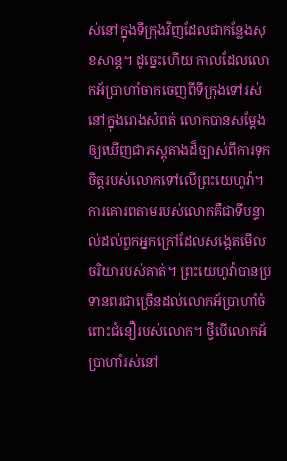ស់នៅក្នុងទីក្រុងវិញដែលជាកន្លែងសុខសាន្ត។ ដូច្នេះហើយ កាលដែលលោកអ័ប្រាហាំចាកចេញពីទីក្រុងទៅរស់នៅក្នុងរោងសំពត់ លោកបានសម្ដែងឲ្យឃើញជាភស្តុតាងដ៏ច្បាស់ពីការទុកចិត្តរបស់លោកទៅលើព្រះយេហូវ៉ា។ ការគោរពតាមរបស់លោកគឺជាទីបន្ទាល់ដល់ពួកអ្នកក្រៅដែលសង្កេតមើលចរិយារបស់គាត់។ ព្រះយេហូវ៉ាបានប្រទានពរជាច្រើនដល់លោកអ័ប្រាហាំចំពោះជំនឿរបស់លោក។ ថ្វីបើលោកអ័ប្រាហាំរស់នៅ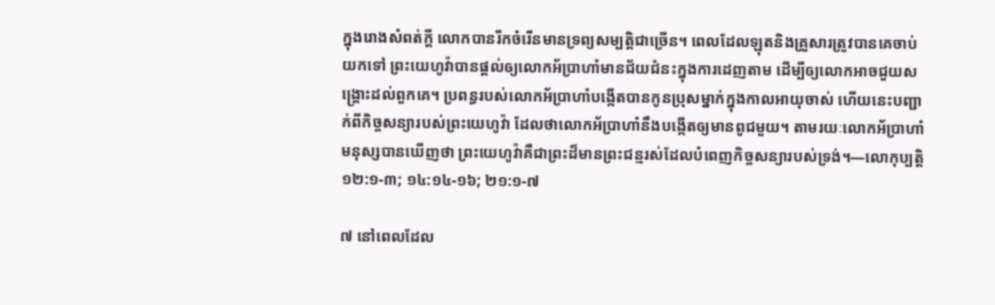ក្នុងរោងសំពត់ក្ដី លោកបានរីកចំរើនមានទ្រព្យសម្បត្ដិជាច្រើន។ ពេលដែលឡុតនិងគ្រួសារត្រូវបានគេចាប់យកទៅ ព្រះយេហូវ៉ាបានផ្ដល់ឲ្យលោកអ័ប្រាហាំមានជ័យជំនះក្នុងការដេញតាម ដើម្បីឲ្យលោកអាចជួយសង្គ្រោះដល់ពួកគេ។ ប្រពន្ធរបស់លោកអ័ប្រាហាំបង្កើតបានកូនប្រុសម្នាក់ក្នុងកាលអាយុចាស់ ហើយនេះបញ្ជាក់ពីកិច្ចសន្យារបស់ព្រះយេហូវ៉ា ដែលថាលោកអ័ប្រាហាំនឹងបង្កើតឲ្យមានពូជមួយ។ តាមរយៈលោកអ័ប្រាហាំ មនុស្សបានឃើញថា ព្រះយេហូវ៉ាគឺជាព្រះដ៏មានព្រះជន្មរស់ដែលបំពេញកិច្ចសន្យារបស់ទ្រង់។—លោកុប្បត្តិ ១២:១-៣; ១៤:១៤-១៦; ២១:១-៧

៧ នៅពេលដែល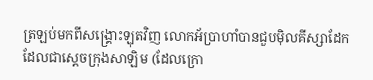ត្រឡប់មកពីសង្គ្រោះឡុតវិញ លោកអ័ប្រាហាំបានជួបម៉ិលគីស្សាដែក ដែលជាស្តេចក្រុងសាឡិម (ដែលក្រោ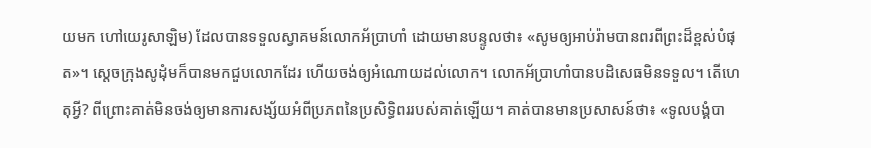យមក ហៅយេរូសាឡិម) ដែលបានទទួលស្វាគមន៍លោកអ័ប្រាហាំ ដោយមានបន្ទូលថា៖ «សូមឲ្យអាប់រ៉ាមបានពរពីព្រះដ៏ខ្ពស់បំផុត»។ ស្តេចក្រុងសូដុំមក៏បានមកជួបលោកដែរ ហើយចង់ឲ្យអំណោយដល់លោក។ លោកអ័ប្រាហាំបានបដិសេធមិនទទួល។ តើហេតុអ្វី? ពីព្រោះគាត់មិនចង់ឲ្យមានការសង្ស័យអំពីប្រភពនៃប្រសិទ្ធិពររបស់គាត់ឡើយ។ គាត់បានមានប្រសាសន៍ថា៖ «ទូលបង្គំបា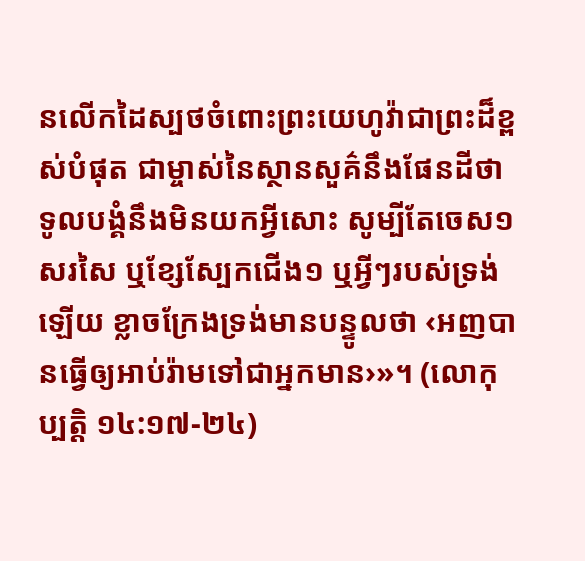នលើកដៃស្បថចំពោះព្រះយេហូវ៉ាជាព្រះដ៏ខ្ពស់បំផុត ជាម្ចាស់នៃស្ថានសួគ៌នឹងផែនដីថា ទូលបង្គំនឹងមិនយកអ្វីសោះ សូម្បីតែចេស១សរសៃ ឬខ្សែស្បែកជើង១ ឬអ្វីៗរបស់ទ្រង់ឡើយ ខ្លាចក្រែងទ្រង់មានបន្ទូលថា ‹អញបានធ្វើឲ្យអាប់រ៉ាមទៅជាអ្នកមាន›»។ (លោកុប្បត្តិ ១៤:១៧-២៤)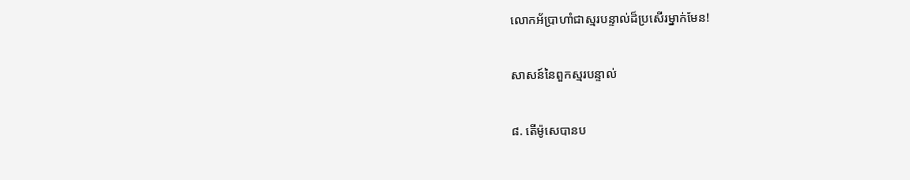លោកអ័ប្រាហាំជាស្មរបន្ទាល់ដ៏ប្រសើរម្នាក់មែន!

សាសន៍នៃពួកស្មរបន្ទាល់

៨. តើម៉ូសេបានប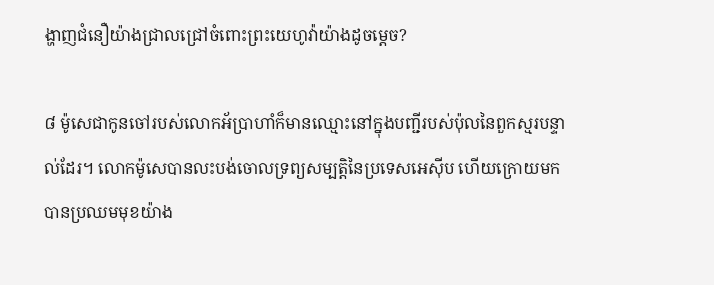ង្ហាញជំនឿយ៉ាងជ្រាលជ្រៅចំពោះព្រះយេហូវ៉ាយ៉ាងដូចម្ដេច?

៨ ម៉ូសេជាកូនចៅរបស់លោកអ័ប្រាហាំក៏មានឈ្មោះនៅក្នុងបញ្ជីរបស់ប៉ុលនៃពួកស្មរបន្ទាល់ដែរ។ លោកម៉ូសេបានលះបង់ចោលទ្រព្យសម្បត្ដិនៃប្រទេសអេស៊ីប ហើយក្រោយមកបានប្រឈមមុខយ៉ាង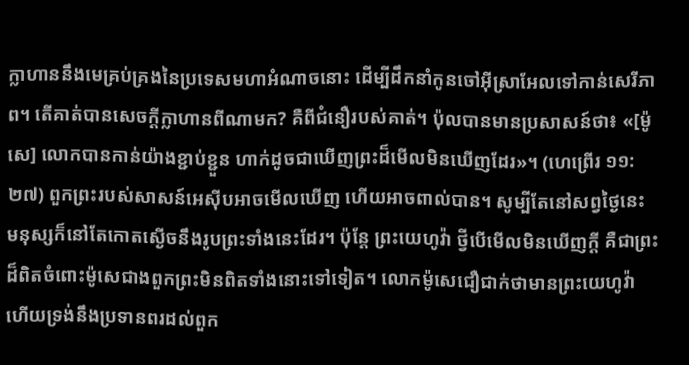ក្លាហាននឹងមេគ្រប់គ្រងនៃប្រទេសមហាអំណាចនោះ ដើម្បីដឹកនាំកូនចៅអ៊ីស្រាអែលទៅកាន់សេរីភាព។ តើគាត់បានសេចក្ដីក្លាហានពីណាមក? គឺពីជំនឿរបស់គាត់។ ប៉ុលបានមានប្រសាសន៍ថា៖ «[ម៉ូសេ] លោកបានកាន់យ៉ាងខ្ជាប់ខ្ជួន ហាក់ដូចជាឃើញព្រះដ៏មើលមិនឃើញដែរ»។ (ហេព្រើរ ១១:២៧) ពួកព្រះរបស់សាសន៍អេស៊ីបអាចមើលឃើញ ហើយអាចពាល់បាន។ សូម្បីតែនៅសព្វថ្ងៃនេះ មនុស្សក៏នៅតែកោតស្ងើចនឹងរូបព្រះទាំងនេះដែរ។ ប៉ុន្តែ ព្រះយេហូវ៉ា ថ្វីបើមើលមិនឃើញក្ដី គឺជាព្រះដ៏ពិតចំពោះម៉ូសេជាងពួកព្រះមិនពិតទាំងនោះទៅទៀត។ លោកម៉ូសេជឿជាក់ថាមានព្រះយេហូវ៉ា ហើយទ្រង់នឹងប្រទានពរដល់ពួក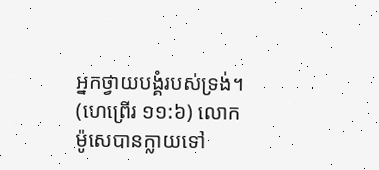អ្នកថ្វាយបង្គំរបស់ទ្រង់។ (ហេព្រើរ ១១:៦) លោកម៉ូសេបានក្លាយទៅ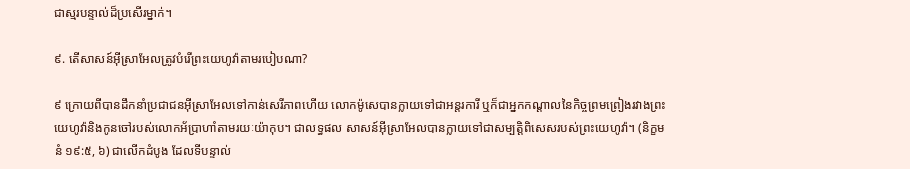ជាស្មរបន្ទាល់ដ៏ប្រសើរម្នាក់។

៩. តើសាសន៍អ៊ីស្រាអែលត្រូវបំរើព្រះយេហូវ៉ាតាមរបៀបណា?

៩ ក្រោយពីបានដឹកនាំប្រជាជនអ៊ីស្រាអែលទៅកាន់សេរីភាពហើយ លោកម៉ូសេបានក្លាយទៅជាអន្តរការី ឬក៏ជាអ្នកកណ្ដាលនៃកិច្ចព្រមព្រៀងរវាងព្រះយេហូវ៉ានិងកូនចៅរបស់លោកអ័ប្រាហាំតាមរយៈយ៉ាកុប។ ជាលទ្ធផល សាសន៍អ៊ីស្រាអែលបានក្លាយទៅជាសម្បត្ដិពិសេសរបស់ព្រះយេហូវ៉ា។ (និក្ខមនំ ១៩:៥, ៦) ជាលើកដំបូង ដែលទីបន្ទាល់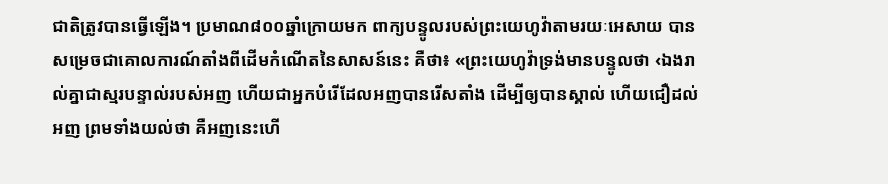ជាតិត្រូវបានធ្វើឡើង។ ប្រមាណ៨០០ឆ្នាំក្រោយមក ពាក្យបន្ទូលរបស់ព្រះយេហូវ៉ាតាមរយៈអេសាយ បានសម្រេចជាគោលការណ៍តាំងពីដើមកំណើតនៃសាសន៍នេះ គឺថា៖ «ព្រះយេហូវ៉ាទ្រង់មានបន្ទូលថា ‹ឯងរាល់គ្នាជាស្មរបន្ទាល់របស់អញ ហើយជាអ្នកបំរើដែលអញបានរើសតាំង ដើម្បីឲ្យបានស្គាល់ ហើយជឿដល់អញ ព្រមទាំងយល់ថា គឺអញនេះហើ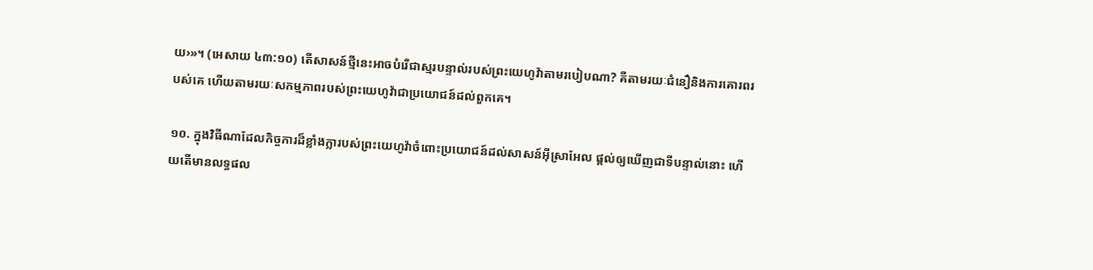យ›»។ (អេសាយ ៤៣:១០) តើសាសន៍ថ្មីនេះអាចបំរើជាស្មរបន្ទាល់របស់ព្រះយេហូវ៉ាតាមរបៀបណា? គឺតាមរយៈជំនឿនិងការគោរពរបស់គេ ហើយតាមរយៈសកម្មភាពរបស់ព្រះយេហូវ៉ាជាប្រយោជន៍ដល់ពួកគេ។

១០. ក្នុងវិធីណាដែលកិច្ចការដ៏ខ្លាំងក្លារបស់ព្រះយេហូវ៉ាចំពោះប្រយោជន៍ដល់សាសន៍អ៊ីស្រាអែល ផ្ដល់ឲ្យឃើញជាទីបន្ទាល់នោះ ហើយតើមានលទ្ធផល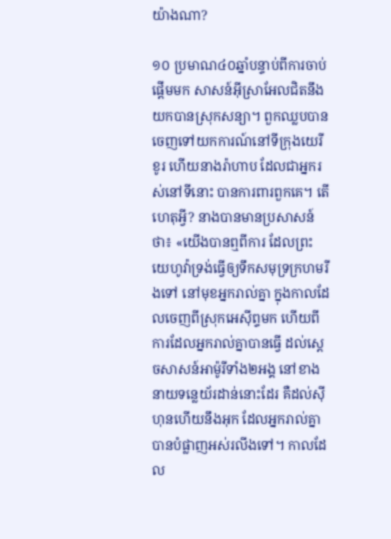យ៉ាងណា?

១០ ប្រមាណ៤០ឆ្នាំបន្ទាប់ពីការចាប់ផ្ដើមមក សាសន៍អ៊ីស្រាអែលជិតនឹងយកបានស្រុកសន្យា។ ពួកឈ្លបបានចេញទៅយកការណ៍នៅទីក្រុងយេរីខូរ ហើយនាងរ៉ាហាប ដែលជាអ្នករស់នៅទីនោះ បានការពារពួកគេ។ តើហេតុអ្វី? នាងបានមានប្រសាសន៍ថា៖ «យើងបានឮពីការ ដែលព្រះយេហូវ៉ាទ្រង់ធ្វើឲ្យទឹកសមុទ្រក្រហមរីងទៅ នៅមុខអ្នករាល់គ្នា ក្នុងកាលដែលចេញពីស្រុកអេស៊ីព្ទមក ហើយពីការដែលអ្នករាល់គ្នាបានធ្វើ ដល់ស្តេចសាសន៍អាម៉ូរីទាំង២អង្គ នៅខាងនាយទន្លេយ័រដាន់នោះដែរ គឺដល់ស៊ីហុនហើយនឹងអុក ដែលអ្នករាល់គ្នាបានបំផ្លាញអស់រលីងទៅ។ កាលដែល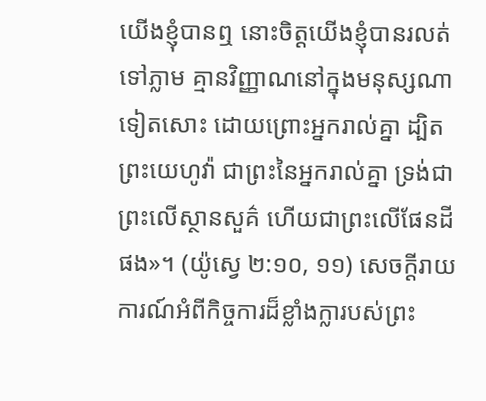យើងខ្ញុំបានឮ នោះចិត្តយើងខ្ញុំបានរលត់ទៅភ្លាម គ្មានវិញ្ញាណនៅក្នុងមនុស្សណាទៀតសោះ ដោយព្រោះអ្នករាល់គ្នា ដ្បិតព្រះយេហូវ៉ា ជាព្រះនៃអ្នករាល់គ្នា ទ្រង់ជាព្រះលើស្ថានសួគ៌ ហើយជាព្រះលើផែនដីផង»។ (យ៉ូស្វេ ២:១០, ១១) សេចក្ដីរាយការណ៍អំពីកិច្ចការដ៏ខ្លាំងក្លារបស់ព្រះ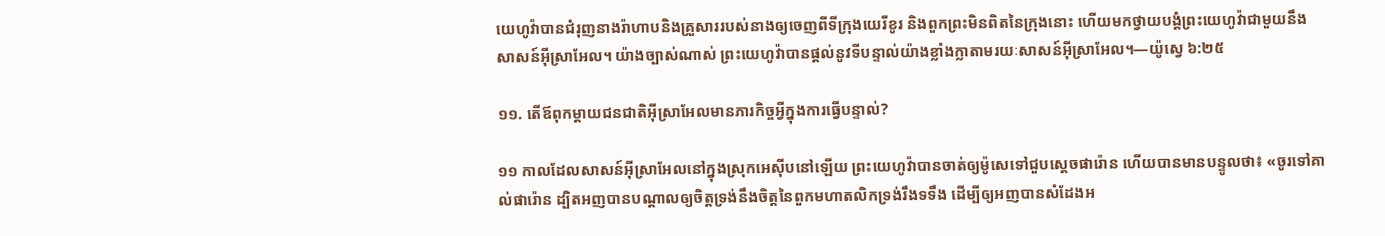យេហូវ៉ាបានជំរុញនាងរ៉ាហាបនិងគ្រួសាររបស់នាងឲ្យចេញពីទីក្រុងយេរីខូរ និងពួកព្រះមិនពិតនៃក្រុងនោះ ហើយមកថ្វាយបង្គំព្រះយេហូវ៉ាជាមួយនឹងសាសន៍អ៊ីស្រាអែល។ យ៉ាងច្បាស់ណាស់ ព្រះយេហូវ៉ាបានផ្ដល់នូវទីបន្ទាល់យ៉ាងខ្លាំងក្លាតាមរយៈសាសន៍អ៊ីស្រាអែល។—យ៉ូស្វេ ៦:២៥

១១. តើឪពុកម្ដាយជនជាតិអ៊ីស្រាអែលមានភារកិច្ចអ្វីក្នុងការធ្វើបន្ទាល់?

១១ កាលដែលសាសន៍អ៊ីស្រាអែលនៅក្នុងស្រុកអេស៊ីបនៅឡើយ ព្រះយេហូវ៉ាបានចាត់ឲ្យម៉ូសេទៅជួបស្តេចផារ៉ោន ហើយបានមានបន្ទូលថា៖ «ចូរទៅគាល់ផារ៉ោន ដ្បិតអញបានបណ្ដាលឲ្យចិត្តទ្រង់នឹងចិត្តនៃពួកមហាតលិកទ្រង់រឹងទទឹង ដើម្បីឲ្យអញបានសំដែងអ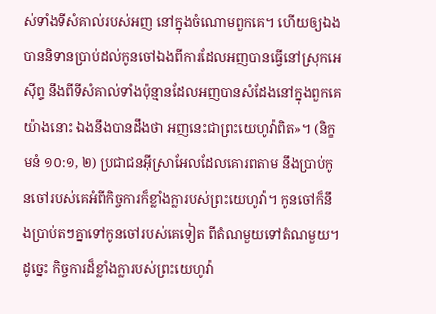ស់ទាំងទីសំគាល់របស់អញ នៅក្នុងចំណោមពួកគេ។ ហើយឲ្យឯងបាននិទានប្រាប់ដល់កូនចៅឯងពីការដែលអញបានធ្វើនៅស្រុកអេស៊ីព្ទ នឹងពីទីសំគាល់ទាំងប៉ុន្មានដែលអញបានសំដែងនៅក្នុងពួកគេ យ៉ាងនោះ ឯងនឹងបានដឹងថា អញនេះជាព្រះយេហូវ៉ាពិត»។ (និក្ខមនំ ១០:១, ២) ប្រជាជនអ៊ីស្រាអែលដែលគោរពតាម នឹងប្រាប់កូនចៅរបស់គេអំពីកិច្ចការក៏ខ្លាំងក្លារបស់ព្រះយេហូវ៉ា។ កូនចៅក៏នឹងប្រាប់តៗគ្នាទៅកូនចៅរបស់គេទៀត ពីតំណមួយទៅតំណមួយ។ ដូច្នេះ កិច្ចការដ៏ខ្លាំងក្លារបស់ព្រះយេហូវ៉ា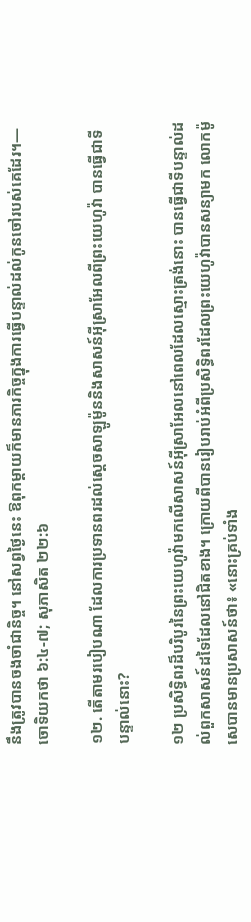នឹងត្រូវបានចងចាំជានិច្ច។ នៅសព្វថ្ងៃនេះ ឱពុកម្ដាយក៏មានភារកិច្ចក្នុងការធ្វើបន្ទាល់ដល់កូនចៅរបស់គេដែរ។—ចោទិយកថា ៦:៤-៧; សុភាសិត ២២:៦

១២. តើតាមរបៀបណា ដែលការប្រទានពរដល់ស្តេចសាឡូម៉ូននិងសាសន៍អ៊ីស្រាអែលពីព្រះយេហូវ៉ា បានធ្វើជាទីបន្ទាល់នោះ?

១២ ប្រសិទ្ធិពរដ៏បរិបូរនៃព្រះយេហូវ៉ាមកលើសាសន៍អ៊ីស្រាអែលនៅពេលដែលស្មោះត្រង់នោះ បានធ្វើជាទីបន្ទាល់ដល់ពួកសាសន៍ដទៃដែលនៅជិតខាង។ ក្រោយពីបានរៀបរាប់អំពីប្រសិទ្ធិពរដែលព្រះយេហូវ៉ាបានសន្យាមក លោកម៉ូសេបានមានប្រសាសន៍ថា៖ «នោះគ្រប់ទាំង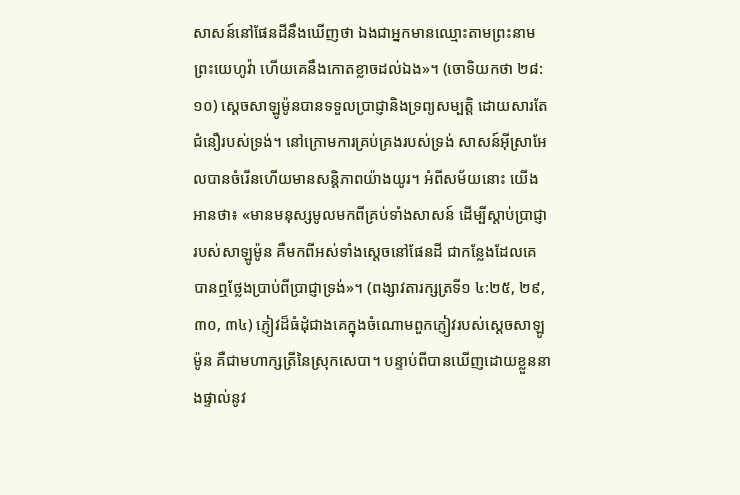សាសន៍នៅផែនដីនឹងឃើញថា ឯងជាអ្នកមានឈ្មោះតាមព្រះនាមព្រះយេហូវ៉ា ហើយគេនឹងកោតខ្លាចដល់ឯង»។ (ចោទិយកថា ២៨:១០) ស្តេចសាឡូម៉ូនបានទទួលប្រាជ្ញានិងទ្រព្យសម្បត្ដិ ដោយសារតែជំនឿរបស់ទ្រង់។ នៅក្រោមការគ្រប់គ្រងរបស់ទ្រង់ សាសន៍អ៊ីស្រាអែលបានចំរើនហើយមានសន្ដិភាពយ៉ាងយូរ។ អំពីសម័យនោះ យើងអានថា៖ «មានមនុស្សមូលមកពីគ្រប់ទាំងសាសន៍ ដើម្បីស្ដាប់ប្រាជ្ញារបស់សាឡូម៉ូន គឺមកពីអស់ទាំងស្តេចនៅផែនដី ជាកន្លែងដែលគេបានឮថ្លែងប្រាប់ពីប្រាជ្ញាទ្រង់»។ (ពង្សាវតារក្សត្រទី១ ៤:២៥, ២៩, ៣០, ៣៤) ភ្ញៀវដ៏ធំដុំជាងគេក្នុងចំណោមពួកភ្ញៀវរបស់ស្តេចសាឡូម៉ូន គឺជាមហាក្សត្រីនៃស្រុកសេបា។ បន្ទាប់ពីបានឃើញដោយខ្លួននាងផ្ទាល់នូវ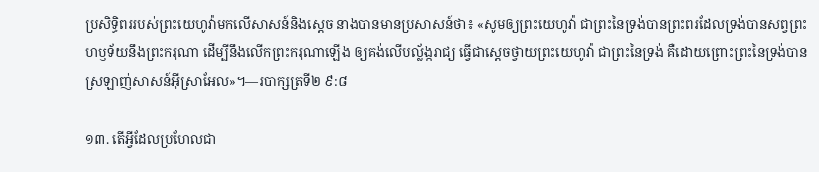ប្រសិទ្ធិពររបស់ព្រះយេហូវ៉ាមកលើសាសន៍និងស្តេច នាងបានមានប្រសាសន៍ថា៖ «សូមឲ្យព្រះយេហូវ៉ា ជាព្រះនៃទ្រង់បានព្រះពរដែលទ្រង់បានសព្វព្រះហឫទ័យនឹងព្រះករុណា ដើម្បីនឹងលើកព្រះករុណាឡើង ឲ្យគង់លើបល្ល័ង្ករាជ្យ ធ្វើជាស្តេចថ្វាយព្រះយេហូវ៉ា ជាព្រះនៃទ្រង់ គឺដោយព្រោះព្រះនៃទ្រង់បានស្រឡាញ់សាសន៍អ៊ីស្រាអែល»។—របាក្សត្រទី២ ៩:៨

១៣. តើអ្វីដែលប្រហែលជា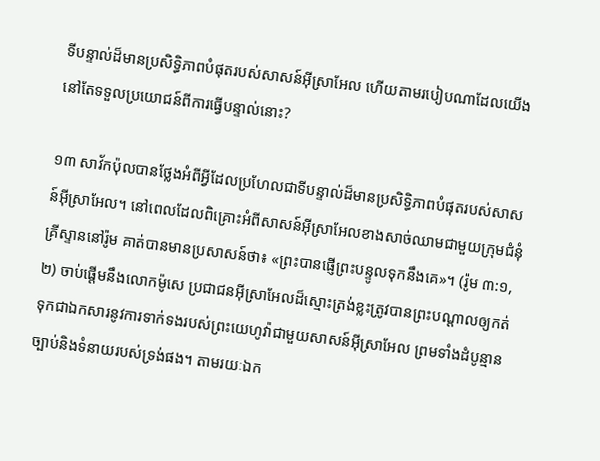ទីបន្ទាល់ដ៏មានប្រសិទ្ធិភាពបំផុតរបស់សាសន៍អ៊ីស្រាអែល ហើយតាមរបៀបណាដែលយើងនៅតែទទួលប្រយោជន៍ពីការធ្វើបន្ទាល់នោះ?

១៣ សាវ័កប៉ុលបានថ្លែងអំពីអ្វីដែលប្រហែលជាទីបន្ទាល់ដ៏មានប្រសិទ្ធិភាពបំផុតរបស់សាសន៍អ៊ីស្រាអែល។ នៅពេលដែលពិគ្រោះអំពីសាសន៍អ៊ីស្រាអែលខាងសាច់ឈាមជាមួយក្រុមជំនុំគ្រីស្ទាននៅរ៉ូម គាត់បានមានប្រសាសន៍ថា៖ «ព្រះបានផ្ញើព្រះបន្ទូលទុកនឹងគេ»។ (រ៉ូម ៣:១, ២) ចាប់ផ្ដើមនឹងលោកម៉ូសេ ប្រជាជនអ៊ីស្រាអែលដ៏ស្មោះត្រង់ខ្លះត្រូវបានព្រះបណ្ដាលឲ្យកត់ទុកជាឯកសារនូវការទាក់ទងរបស់ព្រះយេហូវ៉ាជាមួយសាសន៍អ៊ីស្រាអែល ព្រមទាំងដំបូន្មាន ច្បាប់និងទំនាយរបស់ទ្រង់ផង។ តាមរយៈឯក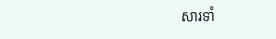សារទាំ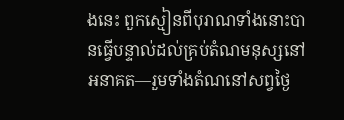ងនេះ ពួកស្មៀនពីបុរាណទាំងនោះបានធ្វើបន្ទាល់ដល់គ្រប់តំណមនុស្សនៅអនាគត—រួមទាំងតំណនៅសព្វថ្ងៃ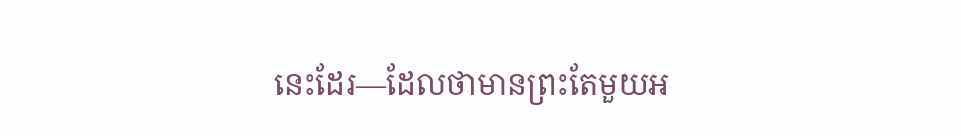នេះដែរ—ដែលថាមានព្រះតែមួយអ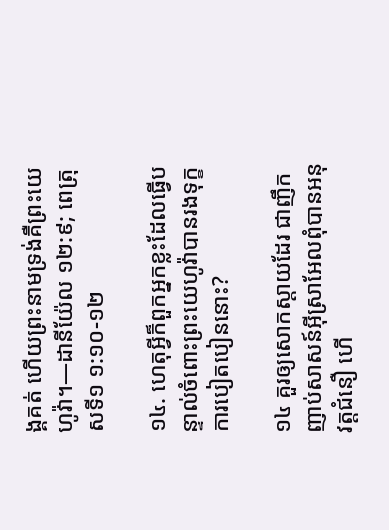ង្គគត់ ហើយព្រះនាមទ្រង់គឺព្រះយេហូវ៉ា។—ដានីយ៉ែល ១២:៩; ពេត្រុសទី១ ១:១០-១២

១៤. ហេតុអ្វីក៏ពួកអ្នកខ្លះដែលធ្វើបន្ទាល់ចំពោះព្រះយេហូវ៉ាបានរងទុក្ខការបៀតបៀននោះ?

១៤ គួរឲ្យសោកស្ដាយដែរ ជាញឹកញាប់សាសន៍អ៊ីស្រាអែលពុំបានអនុវត្តជំនឿ ហើ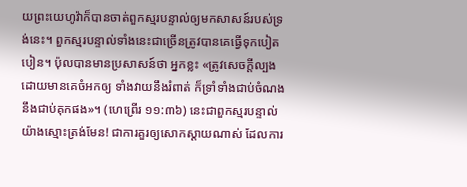យព្រះយេហូវ៉ាក៏បានចាត់ពួកស្មរបន្ទាល់ឲ្យមកសាសន៍របស់ទ្រង់នេះ។ ពួកស្មរបន្ទាល់ទាំងនេះជាច្រើនត្រូវបានគេធ្វើទុកបៀតបៀន។ ប៉ុលបានមានប្រសាសន៍ថា អ្នកខ្លះ «ត្រូវសេចក្ដីល្បង ដោយមានគេចំអកឲ្យ ទាំងវាយនឹងរំពាត់ ក៏ទ្រាំទាំងជាប់ចំណង នឹងជាប់គុកផង»។ (ហេព្រើរ ១១:៣៦) នេះជាពួកស្មរបន្ទាល់យ៉ាងស្មោះត្រង់មែន! ជាការគួរឲ្យសោកស្ដាយណាស់ ដែលការ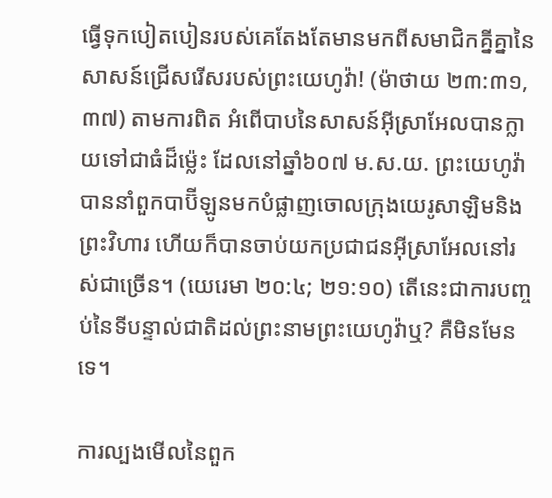ធ្វើទុកបៀតបៀនរបស់គេតែងតែមានមកពីសមាជិកគ្នីគ្នានៃសាសន៍ជ្រើសរើសរបស់ព្រះយេហូវ៉ា! (ម៉ាថាយ ២៣:៣១, ៣៧) តាមការពិត អំពើបាបនៃសាសន៍អ៊ីស្រាអែលបានក្លាយទៅជាធំដ៏ម្ល៉េះ ដែលនៅឆ្នាំ៦០៧ ម.ស.យ. ព្រះយេហូវ៉ាបាននាំពួកបាប៊ីឡូនមកបំផ្លាញចោលក្រុងយេរូសាឡិមនិងព្រះវិហារ ហើយក៏បានចាប់យកប្រជាជនអ៊ីស្រាអែលនៅរស់ជាច្រើន។ (យេរេមា ២០:៤; ២១:១០) តើនេះជាការបញ្ចប់នៃទីបន្ទាល់ជាតិដល់ព្រះនាមព្រះយេហូវ៉ាឬ? គឺមិនមែនទេ។

ការល្បងមើលនៃពួក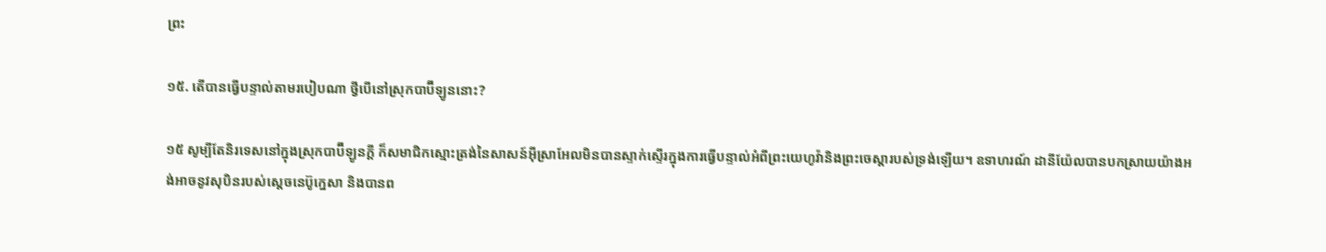ព្រះ

១៥. តើបានធ្វើបន្ទាល់តាមរបៀបណា ថ្វីបើនៅស្រុកបាប៊ីឡូននោះ?

១៥ សូម្បីតែនិរទេសនៅក្នុងស្រុកបាប៊ីឡូនក្ដី ក៏សមាជិកស្មោះត្រង់នៃសាសន៍អ៊ីស្រាអែលមិនបានស្ទាក់ស្ទើរក្នុងការធ្វើបន្ទាល់អំពីព្រះយេហូវ៉ានិងព្រះចេស្ដារបស់ទ្រង់ឡើយ។ ឧទាហរណ៍ ដានីយ៉ែលបានបកស្រាយយ៉ាងអង់អាចនូវសុបិនរបស់ស្តេចនេប៊ូក្នេសា និងបានព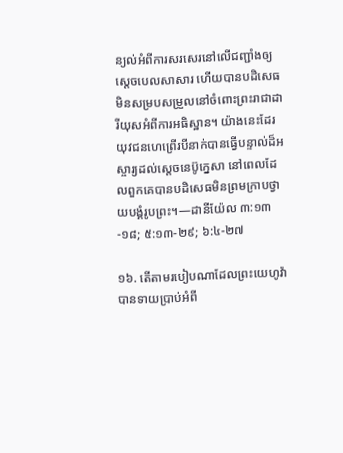ន្យល់អំពីការសរសេរនៅលើជញ្ជាំងឲ្យស្តេចបេលសាសារ ហើយបានបដិសេធមិនសម្របសម្រួលនៅចំពោះព្រះរាជាដារីយុសអំពីការអធិស្ឋាន។ យ៉ាងនេះដែរ យុវជនហេព្រើរបីនាក់បានធ្វើបន្ទាល់ដ៏អស្ចារ្យដល់ស្តេចនេប៊ូក្នេសា នៅពេលដែលពួកគេបានបដិសេធមិនព្រមក្រាបថ្វាយបង្គំរូបព្រះ។—ដានីយ៉ែល ៣:១៣-១៨; ៥:១៣-២៩; ៦:៤-២៧

១៦. តើតាមរបៀបណាដែលព្រះយេហូវ៉ាបានទាយប្រាប់អំពី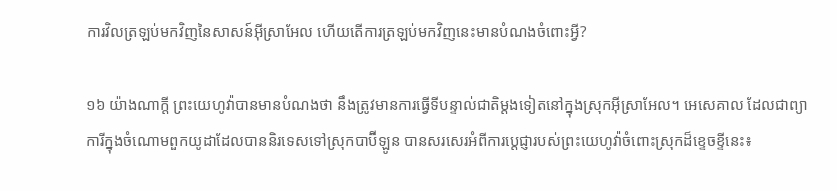ការវិលត្រឡប់មកវិញនៃសាសន៍អ៊ីស្រាអែល ហើយតើការត្រឡប់មកវិញនេះមានបំណងចំពោះអ្វី?

១៦ យ៉ាងណាក្ដី ព្រះយេហូវ៉ាបានមានបំណងថា នឹងត្រូវមានការធ្វើទីបន្ទាល់ជាតិម្ដងទៀតនៅក្នុងស្រុកអ៊ីស្រាអែល។ អេសេគាល ដែលជាព្យាការីក្នុងចំណោមពួកយូដាដែលបាននិរទេសទៅស្រុកបាប៊ីឡូន បានសរសេរអំពីការប្ដេជ្ញារបស់ព្រះយេហូវ៉ាចំពោះស្រុកដ៏ខ្ទេចខ្ទីនេះ៖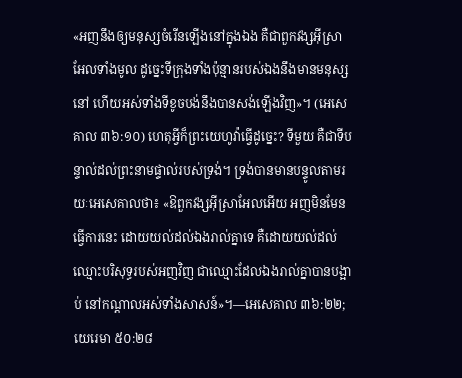«អញនឹងឲ្យមនុស្សចំរើនឡើងនៅក្នុងឯង គឺជាពួកវង្សអ៊ីស្រាអែលទាំងមូល ដូច្នេះទីក្រុងទាំងប៉ុន្មានរបស់ឯងនឹងមានមនុស្សនៅ ហើយអស់ទាំងទីខូចបង់នឹងបានសង់ឡើងវិញ»។ (អេសេគាល ៣៦:១០) ហេតុអ្វីក៏ព្រះយេហូវ៉ាធ្វើដូច្នេះ? ទីមួយ គឺជាទីបន្ទាល់ដល់ព្រះនាមផ្ទាល់របស់ទ្រង់។ ទ្រង់បានមានបន្ទូលតាមរយៈអេសេគាលថា៖ «ឱពួកវង្សអ៊ីស្រាអែលអើយ អញមិនមែនធ្វើការនេះ ដោយយល់ដល់ឯងរាល់គ្នាទេ គឺដោយយល់ដល់ឈ្មោះបរិសុទ្ធរបស់អញវិញ ជាឈ្មោះដែលឯងរាល់គ្នាបានបង្អាប់ នៅកណ្ដាលអស់ទាំងសាសន៍»។—អេសេគាល ៣៦:២២; យេរេមា ៥០:២៨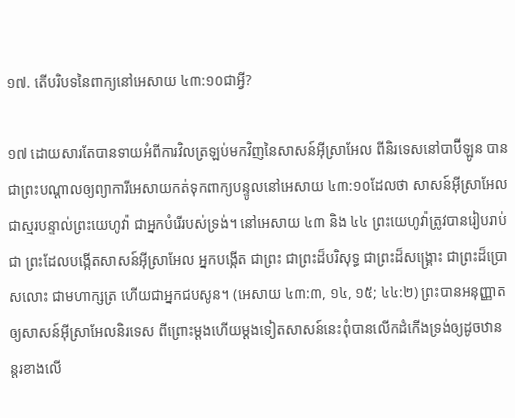១៧. តើបរិបទនៃពាក្យនៅអេសាយ ៤៣:១០ជាអ្វី?

១៧ ដោយសារតែបានទាយអំពីការវិលត្រឡប់មកវិញនៃសាសន៍អ៊ីស្រាអែល ពីនិរទេសនៅបាប៊ីឡូន បានជាព្រះបណ្ដាលឲ្យព្យាការីអេសាយកត់ទុកពាក្យបន្ទូលនៅអេសាយ ៤៣:១០ដែលថា សាសន៍អ៊ីស្រាអែលជាស្មរបន្ទាល់ព្រះយេហូវ៉ា ជាអ្នកបំរើរបស់ទ្រង់។ នៅអេសាយ ៤៣ និង ៤៤ ព្រះយេហូវ៉ាត្រូវបានរៀបរាប់ជា ព្រះដែលបង្កើតសាសន៍អ៊ីស្រាអែល អ្នកបង្កើត ជាព្រះ ជាព្រះដ៏បរិសុទ្ធ ជាព្រះដ៏សង្គ្រោះ ជាព្រះដ៏ប្រោសលោះ ជាមហាក្សត្រ ហើយជាអ្នកជបសូន។ (អេសាយ ៤៣:៣, ១៤, ១៥; ៤៤:២) ព្រះបានអនុញ្ញាតឲ្យសាសន៍អ៊ីស្រាអែលនិរទេស ពីព្រោះម្ដងហើយម្ដងទៀតសាសន៍នេះពុំបានលើកដំកើងទ្រង់ឲ្យដូចឋានន្តរខាងលើ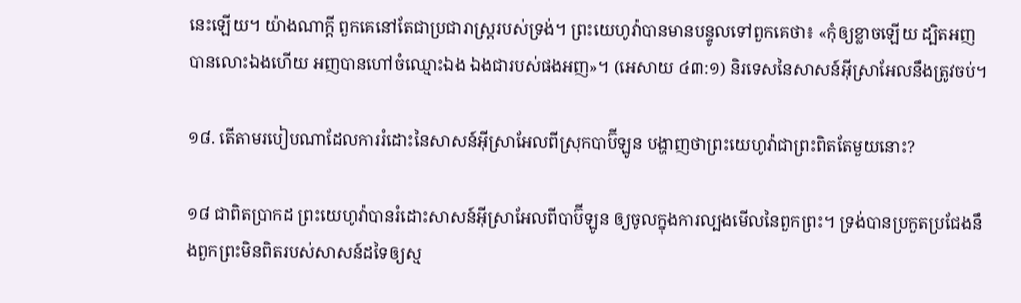នេះឡើយ។ យ៉ាងណាក្ដី ពួកគេនៅតែជាប្រជារាស្ត្ររបស់ទ្រង់។ ព្រះយេហូវ៉ាបានមានបន្ទូលទៅពួកគេថា៖ «កុំឲ្យខ្លាចឡើយ ដ្បិតអញបានលោះឯងហើយ អញបានហៅចំឈ្មោះឯង ឯងជារបស់ផងអញ»។ (អេសាយ ៤៣:១) និរទេសនៃសាសន៍អ៊ីស្រាអែលនឹងត្រូវចប់។

១៨. តើតាមរបៀបណាដែលការរំដោះនៃសាសន៍អ៊ីស្រាអែលពីស្រុកបាប៊ីឡូន បង្ហាញថាព្រះយេហូវ៉ាជាព្រះពិតតែមួយនោះ?

១៨ ជាពិតប្រាកដ ព្រះយេហូវ៉ាបានរំដោះសាសន៍អ៊ីស្រាអែលពីបាប៊ីឡូន ឲ្យចូលក្នុងការល្បងមើលនៃពួកព្រះ។ ទ្រង់បានប្រកួតប្រជែងនឹងពួកព្រះមិនពិតរបស់សាសន៍ដទៃឲ្យស្ម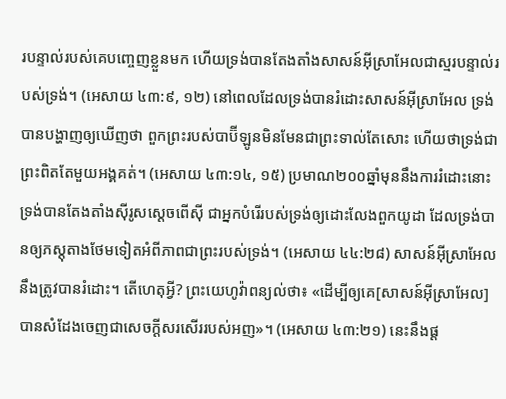របន្ទាល់របស់គេបញ្ចេញខ្លួនមក ហើយទ្រង់បានតែងតាំងសាសន៍អ៊ីស្រាអែលជាស្មរបន្ទាល់របស់ទ្រង់។ (អេសាយ ៤៣:៩, ១២) នៅពេលដែលទ្រង់បានរំដោះសាសន៍អ៊ីស្រាអែល ទ្រង់បានបង្ហាញឲ្យឃើញថា ពួកព្រះរបស់បាប៊ីឡូនមិនមែនជាព្រះទាល់តែសោះ ហើយថាទ្រង់ជាព្រះពិតតែមួយអង្គគត់។ (អេសាយ ៤៣:១៤, ១៥) ប្រមាណ២០០ឆ្នាំមុននឹងការរំដោះនោះ ទ្រង់បានតែងតាំងស៊ីរូសស្តេចពើស៊ី ជាអ្នកបំរើរបស់ទ្រង់ឲ្យដោះលែងពួកយូដា ដែលទ្រង់បានឲ្យភស្តុតាងថែមទៀតអំពីភាពជាព្រះរបស់ទ្រង់។ (អេសាយ ៤៤:២៨) សាសន៍អ៊ីស្រាអែលនឹងត្រូវបានរំដោះ។ តើហេតុអ្វី? ព្រះយេហូវ៉ាពន្យល់ថា៖ «ដើម្បីឲ្យគេ[សាសន៍អ៊ីស្រាអែល]បានសំដែងចេញជាសេចក្ដីសរសើររបស់អញ»។ (អេសាយ ៤៣:២១) នេះនឹងផ្ដ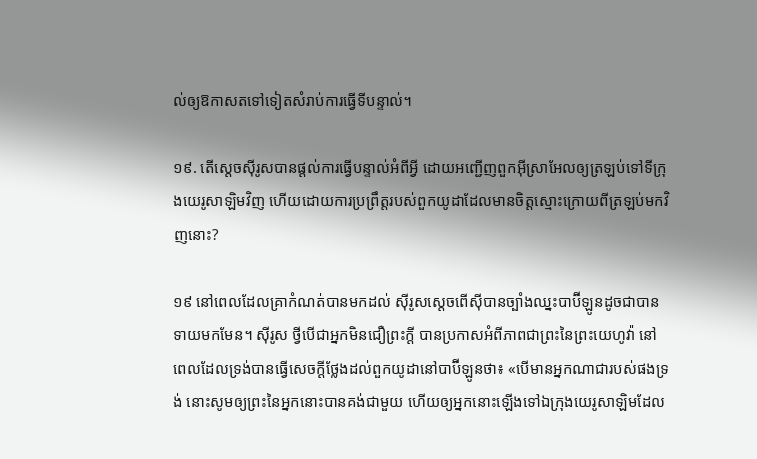ល់ឲ្យឱកាសតទៅទៀតសំរាប់ការធ្វើទីបន្ទាល់។

១៩. តើស្តេចស៊ីរូសបានផ្ដល់ការធ្វើបន្ទាល់អំពីអ្វី ដោយអញ្ជើញពួកអ៊ីស្រាអែលឲ្យត្រឡប់ទៅទីក្រុងយេរូសាឡិមវិញ ហើយដោយការប្រព្រឹត្តរបស់ពួកយូដាដែលមានចិត្តស្មោះក្រោយពីត្រឡប់មកវិញនោះ?

១៩ នៅពេលដែលគ្រាកំណត់បានមកដល់ ស៊ីរូសស្តេចពើស៊ីបានច្បាំងឈ្នះបាប៊ីឡូនដូចជាបានទាយមកមែន។ ស៊ីរូស ថ្វីបើជាអ្នកមិនជឿព្រះក្ដី បានប្រកាសអំពីភាពជាព្រះនៃព្រះយេហូវ៉ា នៅពេលដែលទ្រង់បានធ្វើសេចក្ដីថ្លែងដល់ពួកយូដានៅបាប៊ីឡូនថា៖ «បើមានអ្នកណាជារបស់ផងទ្រង់ នោះសូមឲ្យព្រះនៃអ្នកនោះបានគង់ជាមួយ ហើយឲ្យអ្នកនោះឡើងទៅឯក្រុងយេរូសាឡិមដែល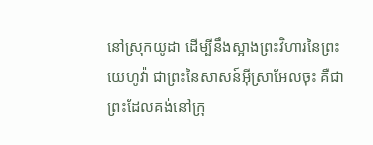នៅស្រុកយូដា ដើម្បីនឹងស្អាងព្រះវិហារនៃព្រះយេហូវ៉ា ជាព្រះនៃសាសន៍អ៊ីស្រាអែលចុះ គឺជាព្រះដែលគង់នៅក្រុ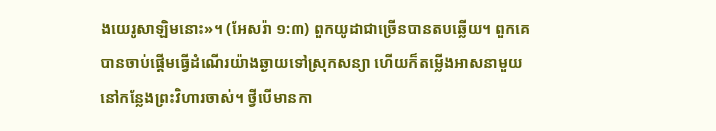ងយេរូសាឡិមនោះ»។ (អែសរ៉ា ១:៣) ពួកយូដាជាច្រើនបានតបឆ្លើយ។ ពួកគេបានចាប់ផ្ដើមធ្វើដំណើរយ៉ាងឆ្ងាយទៅស្រុកសន្យា ហើយក៏តម្លើងអាសនាមួយនៅកន្លែងព្រះវិហារចាស់។ ថ្វីបើមានកា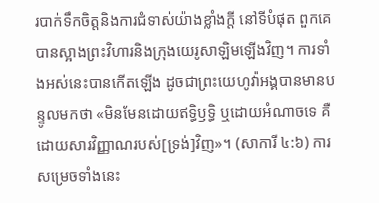របាក់ទឹកចិត្តនិងការជំទាស់យ៉ាងខ្លាំងក្ដី នៅទីបំផុត ពួកគេបានស្អាងព្រះវិហារនិងក្រុងយេរូសាឡិមឡើងវិញ។ ការទាំងអស់នេះបានកើតឡើង ដូចជាព្រះយេហូវ៉ាអង្គបានមានបន្ទូលមកថា «មិនមែនដោយឥទ្ធិឫទ្ធិ ឬដោយអំណាចទេ គឺដោយសារវិញ្ញាណរបស់[ទ្រង់]វិញ»។ (សាការី ៤:៦) ការសម្រេចទាំងនេះ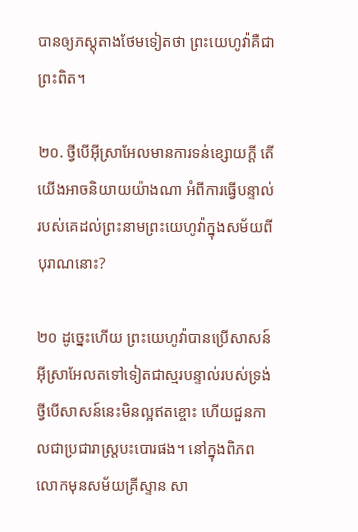បានឲ្យភស្តុតាងថែមទៀតថា ព្រះយេហូវ៉ាគឺជាព្រះពិត។

២០. ថ្វីបើអ៊ីស្រាអែលមានការទន់ខ្សោយក្ដី តើយើងអាចនិយាយយ៉ាងណា អំពីការធ្វើបន្ទាល់របស់គេដល់ព្រះនាមព្រះយេហូវ៉ាក្នុងសម័យពីបុរាណនោះ?

២០ ដូច្នេះហើយ ព្រះយេហូវ៉ាបានប្រើសាសន៍អ៊ីស្រាអែលតទៅទៀតជាស្មរបន្ទាល់របស់ទ្រង់ ថ្វីបើសាសន៍នេះមិនល្អឥតខ្ចោះ ហើយជួនកាលជាប្រជារាស្ត្របះបោរផង។ នៅក្នុងពិភពលោកមុនសម័យគ្រីស្ទាន សា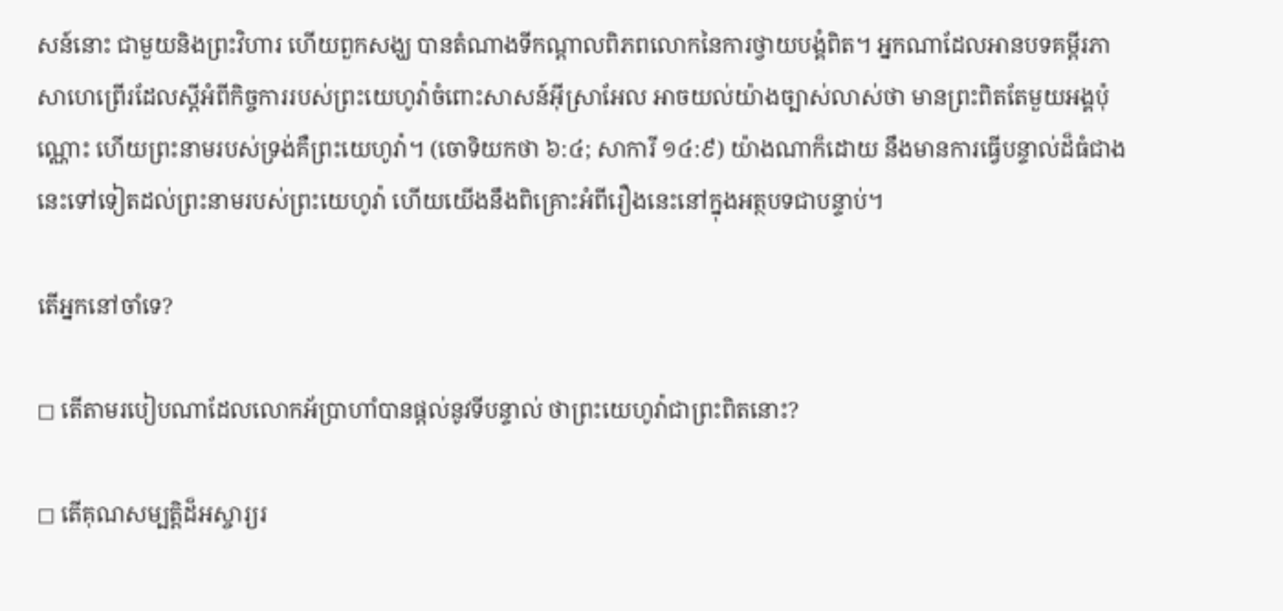សន៍នោះ ជាមួយនិងព្រះវិហារ ហើយពួកសង្ឃ បានតំណាងទីកណ្ដាលពិភពលោកនៃការថ្វាយបង្គំពិត។ អ្នកណាដែលអានបទគម្ពីរភាសាហេព្រើរដែលស្តីអំពីកិច្ចការរបស់ព្រះយេហូវ៉ាចំពោះសាសន៍អ៊ីស្រាអែល អាចយល់យ៉ាងច្បាស់លាស់ថា មានព្រះពិតតែមួយអង្គប៉ុណ្ណោះ ហើយព្រះនាមរបស់ទ្រង់គឺព្រះយេហូវ៉ា។ (ចោទិយកថា ៦:៤; សាការី ១៤:៩) យ៉ាងណាក៏ដោយ នឹងមានការធ្វើបន្ទាល់ដ៏ធំជាងនេះទៅទៀតដល់ព្រះនាមរបស់ព្រះយេហូវ៉ា ហើយយើងនឹងពិគ្រោះអំពីរឿងនេះនៅក្នុងអត្ថបទជាបន្ទាប់។

តើអ្នកនៅចាំទេ?

◻ តើតាមរបៀបណាដែលលោកអ័ប្រាហាំបានផ្ដល់នូវទីបន្ទាល់ ថាព្រះយេហូវ៉ាជាព្រះពិតនោះ?

◻ តើគុណសម្បត្ដិដ៏អស្ចារ្យរ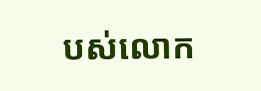បស់លោក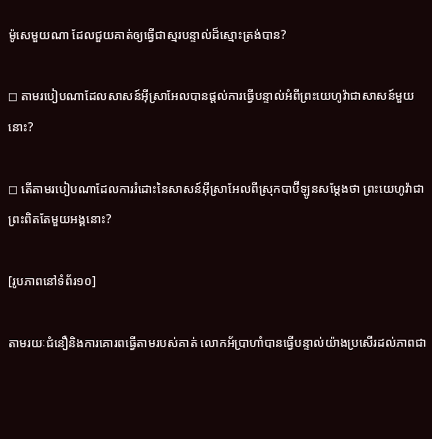ម៉ូសេមួយណា ដែលជួយគាត់ឲ្យធ្វើជាស្មរបន្ទាល់ដ៏ស្មោះត្រង់បាន?

◻ តាមរបៀបណាដែលសាសន៍អ៊ីស្រាអែលបានផ្ដល់ការធ្វើបន្ទាល់អំពីព្រះយេហូវ៉ាជាសាសន៍មួយនោះ?

◻ តើតាមរបៀបណាដែលការរំដោះនៃសាសន៍អ៊ីស្រាអែលពីស្រុកបាប៊ីឡូនសម្ដែងថា ព្រះយេហូវ៉ាជាព្រះពិតតែមួយអង្គនោះ?

[រូបភាពនៅទំព័រ១០]

តាមរយៈជំនឿនិងការគោរពធ្វើតាមរបស់គាត់ លោកអ័ប្រាហាំបានធ្វើបន្ទាល់យ៉ាងប្រសើរដល់ភាពជា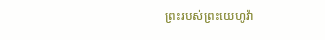ព្រះរបស់ព្រះយេហូវ៉ា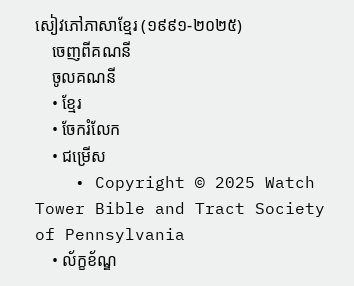សៀវភៅភាសាខ្មែរ (១៩៩១-២០២៥)
    ចេញពីគណនី
    ចូលគណនី
    • ខ្មែរ
    • ចែករំលែក
    • ជម្រើស
    • Copyright © 2025 Watch Tower Bible and Tract Society of Pennsylvania
    • ល័ក្ខខ័ណ្ឌ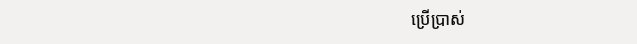ប្រើប្រាស់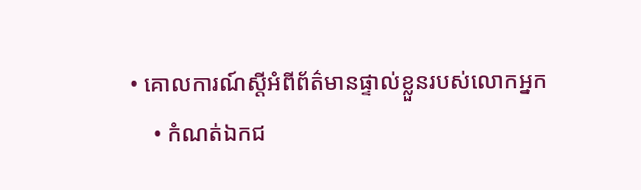• គោលការណ៍ស្ដីអំពីព័ត៌មានផ្ទាល់ខ្លួនរបស់លោកអ្នក
    • កំណត់ឯកជ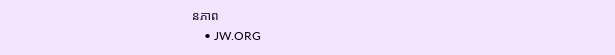នភាព
    • JW.ORG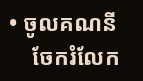• ចូលគណនី
    ចែករំលែក